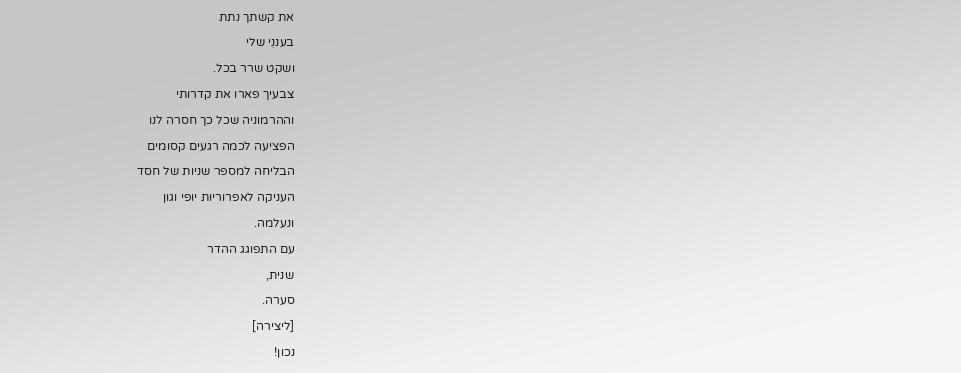את קשתך נתת
בעננִי שלי
ושקט שרר בכל.
צבעיך פארו את קדרותי
וההרמוניה שכל כך חסרה לנו
הפציעה לכמה רגעים קסומים
הבליחה למספר שניות של חסד
העניקה לאפרוריות יופי וגון
ונעלמה.
עם התפוגג ההדר
שנית,
סערה.
[ליצירה]
נכון!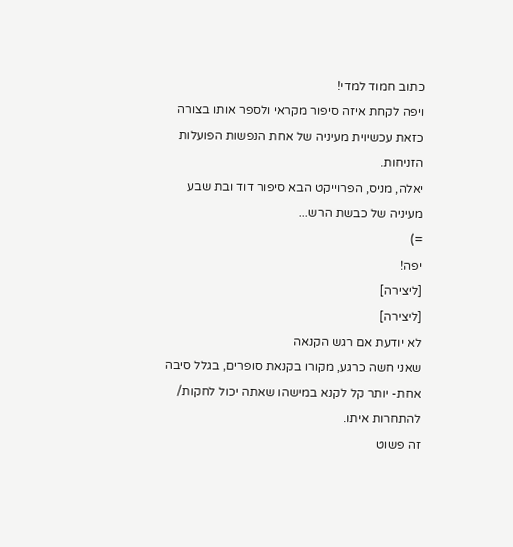כתוב חמוד למדי!
ויפה לקחת איזה סיפור מקראי ולספר אותו בצורה כזאת עכשיוית מעיניה של אחת הנפשות הפועלות הזניחות.
יאלה, מניס, הפרוייקט הבא סיפור דוד ובת שבע מעיניה של כבשת הרש...
=)
יפה!
[ליצירה]
[ליצירה]
לא יודעת אם רגש הקנאה
שאני חשה כרגע, מקורו בקנאת סופרים, בגלל סיבה אחת- יותר קל לקנא במישהו שאתה יכול לחקות/ להתחרות איתו.
זה פשוט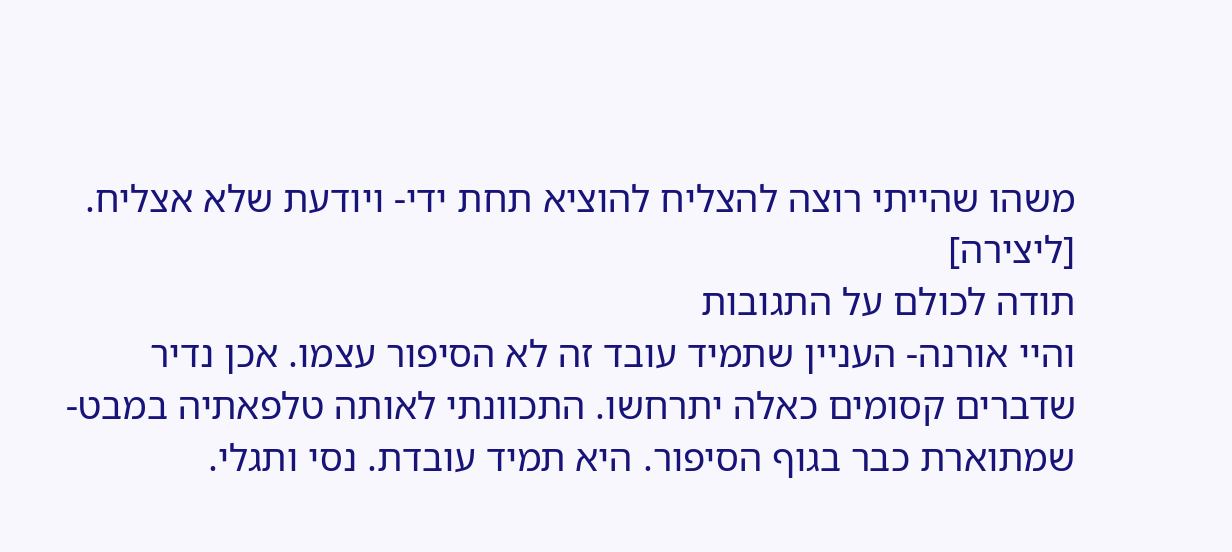משהו שהייתי רוצה להצליח להוציא תחת ידי- ויודעת שלא אצליח.
[ליצירה]
תודה לכולם על התגובות
והיי אורנה- העניין שתמיד עובד זה לא הסיפור עצמו. אכן נדיר שדברים קסומים כאלה יתרחשו. התכוונתי לאותה טלפאתיה במבט- שמתוארת כבר בגוף הסיפור. היא תמיד עובדת. נסי ותגלי.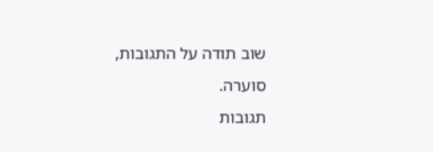שוב תודה על התגובות,
סוערה.
תגובות